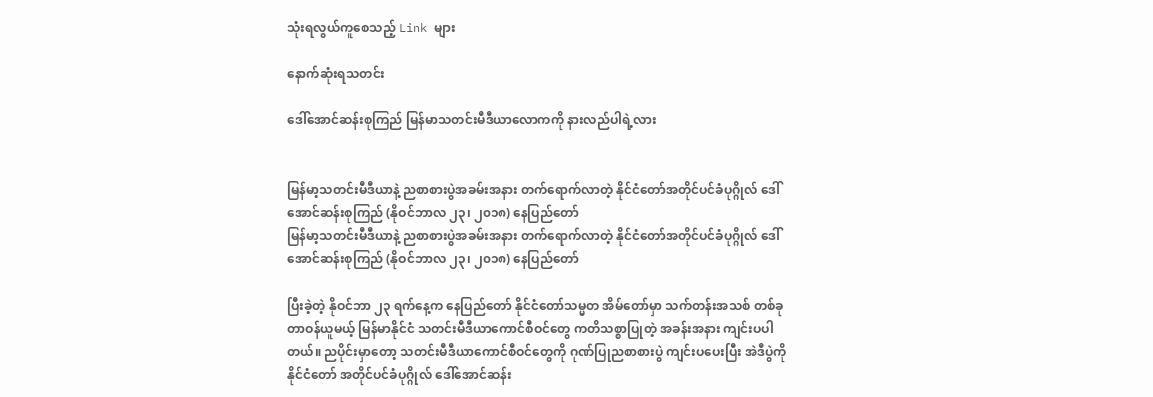သုံးရလွယ်ကူစေသည့် Link များ

နောက်ဆုံးရသတင်း

ဒေါ်အောင်ဆန်းစုကြည် မြန်မာသတင်းမီဒီယာလောကကို နားလည်ပါရဲ့လား


မြန်မာ့သတင်းမီဒီယာနဲ့ ညစာစားပွဲအခမ်းအနား တက်ရောက်လာတဲ့ နိုင်ငံတော်အတိုင်ပင်ခံပုဂ္ဂိုလ် ဒေါ်အောင်ဆန်းစုကြည် (နိုဝင်ဘာလ ၂၃၊ ၂၀၁၈) နေပြည်တော်
မြန်မာ့သတင်းမီဒီယာနဲ့ ညစာစားပွဲအခမ်းအနား တက်ရောက်လာတဲ့ နိုင်ငံတော်အတိုင်ပင်ခံပုဂ္ဂိုလ် ဒေါ်အောင်ဆန်းစုကြည် (နိုဝင်ဘာလ ၂၃၊ ၂၀၁၈) နေပြည်တော်

ပြီးခဲ့တဲ့ နိုဝင်ဘာ ၂၃ ရက်နေ့က နေပြည်တော် နိုင်ငံတော်သမ္မတ အိမ်တော်မှာ သက်တန်းအသစ် တစ်ခု တာဝန်ယူမယ့် မြန်မာနိုင်ငံ သတင်းမီဒီယာကောင်စီဝင်တွေ ကတိသစ္စာပြုတဲ့ အခန်းအနား ကျင်းပပါတယ်။ ညပိုင်းမှာတော့ သတင်းမီဒီယာကောင်စီဝင်တွေကို ဂုဏ်ပြုညစာစားပွဲ ကျင်းပပေးပြီး အဲဒီပွဲကို နိုင်ငံတော် အတိုင်ပင်ခံပုဂ္ဂိုလ် ဒေါ်အောင်ဆန်း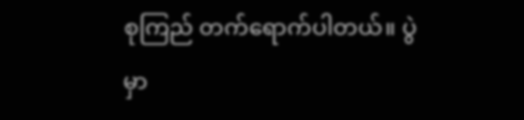စုကြည် တက်ရောက်ပါတယ်။ ပွဲမှာ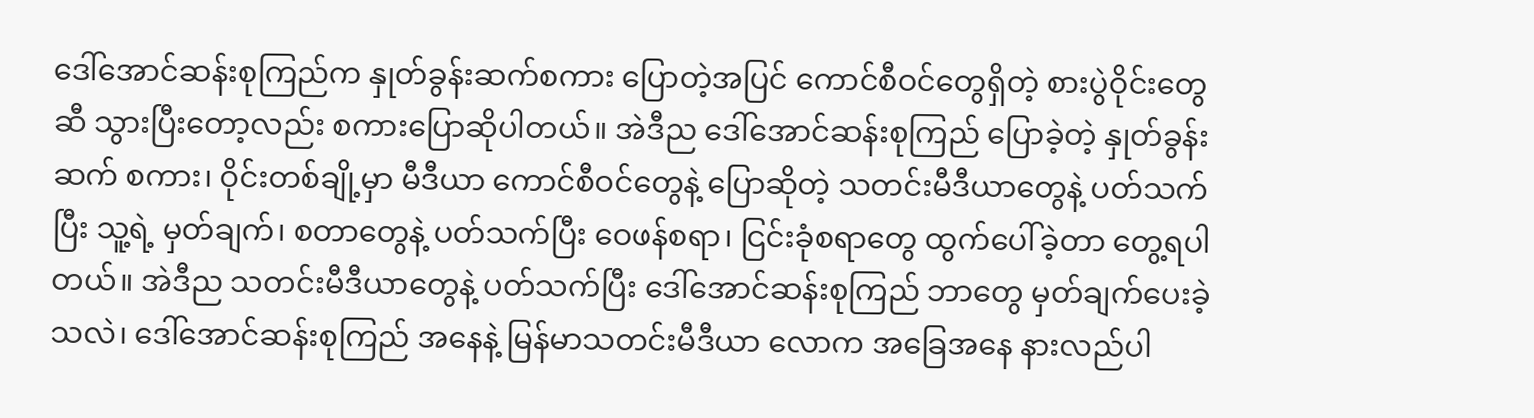ဒေါ်အောင်ဆန်းစုကြည်က နှုတ်ခွန်းဆက်စကား ပြောတဲ့အပြင် ကောင်စီဝင်တွေရှိတဲ့ စားပွဲဝိုင်းတွေဆီ သွားပြီးတော့လည်း စကားပြောဆိုပါတယ်။ အဲဒီည ဒေါ်အောင်ဆန်းစုကြည် ပြောခဲ့တဲ့ နှုတ်ခွန်းဆက် စကား၊ ဝိုင်းတစ်ချို့မှာ မီဒီယာ ကောင်စီဝင်တွေနဲ့ ပြောဆိုတဲ့ သတင်းမီဒီယာတွေနဲ့ ပတ်သက်ပြီး သူ့ရဲ့ မှတ်ချက်၊ စတာတွေနဲ့ ပတ်သက်ပြီး ဝေဖန်စရာ၊ ငြင်းခုံစရာတွေ ထွက်ပေါ်ခဲ့တာ တွေ့ရပါတယ်။ အဲဒီည သတင်းမီဒီယာတွေနဲ့ ပတ်သက်ပြီး ဒေါ်အောင်ဆန်းစုကြည် ဘာတွေ မှတ်ချက်ပေးခဲ့သလဲ၊ ဒေါ်အောင်ဆန်းစုကြည် အနေနဲ့ မြန်မာသတင်းမီဒီယာ လောက အခြေအနေ နားလည်ပါ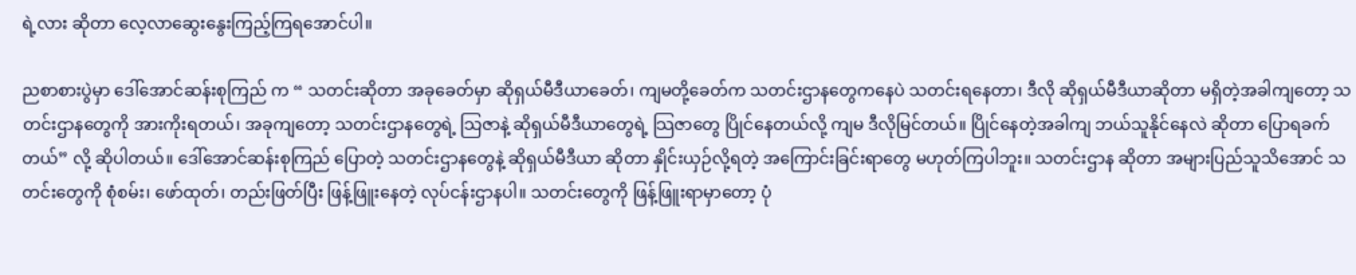ရဲ့လား ဆိုတာ လေ့လာဆွေးနွေးကြည့်ကြရအောင်ပါ။

ညစာစားပွဲမှာ ဒေါ်အောင်ဆန်းစုကြည် က “ သတင်းဆိုတာ အခုခေတ်မှာ ဆိုရှယ်မီဒီယာခေတ်၊ ကျမတို့ခေတ်က သတင်းဌာနတွေကနေပဲ သတင်းရနေတာ၊ ဒီလို ဆိုရှယ်မီဒီယာဆိုတာ မရှိတဲ့အခါကျတော့ သတင်းဌာနတွေကို အားကိုးရတယ်၊ အခုကျတော့ သတင်းဌာနတွေရဲ့ သြဇာနဲ့ ဆိုရှယ်မီဒီယာတွေရဲ့ သြဇာတွေ ပြိုင်နေတယ်လို့ ကျမ ဒီလိုမြင်တယ်။ ပြိုင်နေတဲ့အခါကျ ဘယ်သူနိုင်နေလဲ ဆိုတာ ပြောရခက်တယ်” လို့ ဆိုပါတယ်။ ဒေါ်အောင်ဆန်းစုကြည် ပြောတဲ့ သတင်းဌာနတွေနဲ့ ဆိုရှယ်မီဒီယာ ဆိုတာ နှိုင်းယှဉ်လို့ရတဲ့ အကြောင်းခြင်းရာတွေ မဟုတ်ကြပါဘူး။ သတင်းဌာန ဆိုတာ အများပြည်သူသိအောင် သတင်းတွေကို စုံစမ်း၊ ဖော်ထုတ်၊ တည်းဖြတ်ပြီး ဖြန့်ဖြူးနေတဲ့ လုပ်ငန်းဌာနပါ။ သတင်းတွေကို ဖြန့်ဖြူးရာမှာတော့ ပုံ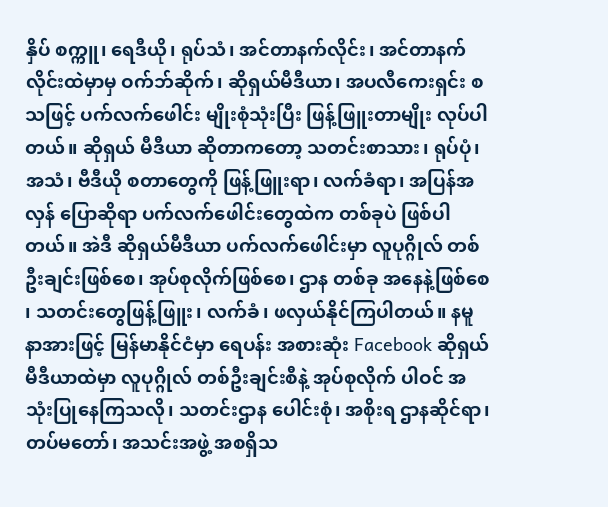နှိပ် စက္ကူ၊ ရေဒီယို၊ ရုပ်သံ၊ အင်တာနက်လိုင်း၊ အင်တာနက် လိုင်းထဲမှာမှ ဝက်ဘ်ဆိုက်၊ ဆိုရှယ်မီဒီယာ၊ အပလီကေးရှင်း စသဖြင့် ပက်လက်ဖေါင်း မျိုးစုံသုံးပြီး ဖြန့်ဖြူးတာမျိုး လုပ်ပါတယ်။ ဆိုရှယ် မီဒီယာ ဆိုတာကတော့ သတင်းစာသား၊ ရုပ်ပုံ၊ အသံ၊ ဗီဒီယို စတာတွေကို ဖြန့်ဖြူးရာ၊ လက်ခံရာ၊ အပြန်အလှန် ပြောဆိုရာ ပက်လက်ဖေါင်းတွေထဲက တစ်ခုပဲ ဖြစ်ပါတယ်။ အဲဒီ ဆိုရှယ်မီဒီယာ ပက်လက်ဖေါင်းမှာ လူပုဂ္ဂိုလ် တစ်ဦးချင်းဖြစ်စေ၊ အုပ်စုလိုက်ဖြစ်စေ၊ ဌာန တစ်ခု အနေနဲ့ဖြစ်စေ ၊ သတင်းတွေဖြန့်ဖြူး၊ လက်ခံ၊ ဖလှယ်နိုင်ကြပါတယ်။ နမူနာအားဖြင့် မြန်မာနိုင်ငံမှာ ရေပန်း အစားဆုံး Facebook ဆိုရှယ်မီဒီယာထဲမှာ လူပုဂ္ဂိုလ် တစ်ဦးချင်းစီနဲ့ အုပ်စုလိုက် ပါဝင် အသုံးပြုနေကြသလို၊ သတင်းဌာန ပေါင်းစုံ၊ အစိုးရ ဌာနဆိုင်ရာ၊ တပ်မတော်၊ အသင်းအဖွဲ့ အစရှိသ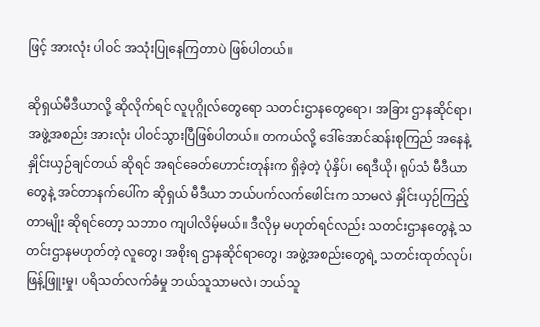ဖြင့် အားလုံး ပါဝင် အသုံးပြုနေကြတာပဲ ဖြစ်ပါတယ်။

ဆိုရှယ်မီဒီယာလို့ ဆိုလိုက်ရင် လူပုဂ္ဂိုလ်တွေရော သတင်းဌာနတွေရော၊ အခြား ဌာနဆိုင်ရာ၊ အဖွဲ့အစည်း အားလုံး ပါဝင်သွားပြီဖြစ်ပါတယ်။ တကယ်လို့ ဒေါ်အောင်ဆန်းစုကြည် အနေနဲ့ နှိုင်းယှဉ်ချင်တယ် ဆိုရင် အရင်ခေတ်ဟောင်းတုန်းက ရှိခဲ့တဲ့ ပုံနှိပ်၊ ရေဒီယို၊ ရုပ်သံ မီဒီယာတွေနဲ့ အင်တာနက်ပေါ်က ဆိုရှယ် မီဒီယာ ဘယ်ပက်လက်ဖေါင်းက သာမလဲ နှိုင်းယှဉ်ကြည့်တာမျိုး ဆိုရင်တော့ သဘာ၀ ကျပါလိမ့်မယ်။ ဒီလိုမှ မဟုတ်ရင်လည်း သတင်းဌာနတွေနဲ့ သတင်းဌာနမဟုတ်တဲ့ လူတွေ၊ အစိုးရ ဌာနဆိုင်ရာတွေ၊ အဖွဲ့အစည်းတွေရဲ့ သတင်းထုတ်လုပ်၊ ဖြန့်ဖြူးမှု၊ ပရိသတ်လက်ခံမှု ဘယ်သူသာမလဲ၊ ဘယ်သူ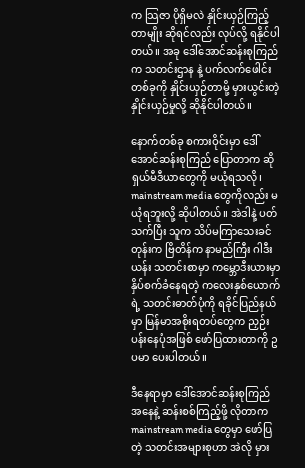က သြဇာ ပိုရှိမလဲ နှိုင်းယှဉ်ကြည့်တာမျိုး ဆိုရင်လည်း လုပ်လို့ ရနိုင်ပါတယ်။ အခု ဒေါ်အောင်ဆန်းစုကြည်က သတင်းဌာန နဲ့ ပက်လက်ဖေါင်းတစ်ခုကို နှိုင်းယှဉ်တာမို့ မှားယွင်းတဲ့ နှိုင်းယှဉ်မှုလို့ ဆိုနိုင်ပါတယ်။

နောက်တစ်ခု စကားဝိုင်းမှာ ဒေါ်အောင်ဆန်းစုကြည် ပြောတာက ဆိုရှယ်မီဒီယာတွေကို မယုံရသလို၊ mainstream media တွေကိုလည်း မယုံရဘူးလို့ ဆိုပါတယ်။ အဲဒါနဲ့ ပတ်သက်ပြီး သူက သိပ်မကြာသေးခင်တုန်းက ဗြိတိန်က နာမည်ကြီး ဂါဒီးယန်း သတင်းစာမှာ ကမ္ဘောဒီးယားမှာ နှိပ်စက်ခံနေရတဲ့ ကလေးနှစ်ယောက်ရဲ့ သတင်းဓာတ်ပုံကို ရခိုင်ပြည်နယ်မှာ မြန်မာအစိုးရတပ်တွေက ညှဉ်းပန်းနေပုံအဖြစ် ဖော်ပြထားတာကို ဥပမာ ပေးပါတယ်။

ဒီနေရာမှာ ဒေါ်အောင်ဆန်းစုကြည် အနေနဲ့ ဆန်းစစ်ကြည့်ဖို့ လိုတာက mainstream media တွေမှာ ဖော်ပြတဲ့ သတင်းအများစုဟာ အဲလို မှား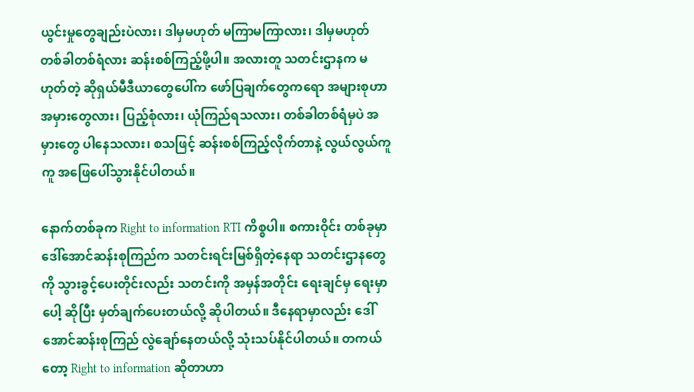ယွင်းမှုတွေချည်းပဲလား၊ ဒါမှမဟုတ် မကြာမကြာလား၊ ဒါမှမဟုတ် တစ်ခါတစ်ရံလား ဆန်းစစ်ကြည့်ဖို့ပါ။ အလားတူ သတင်းဌာနက မဟုတ်တဲ့ ဆိုရှယ်မီဒီယာတွေပေါ်က ဖော်ပြချက်တွေကရော အများစုဟာ အမှားတွေလား၊ ပြည့်စုံလား၊ ယုံကြည်ရသလား၊ တစ်ခါတစ်ရံမှပဲ အမှားတွေ ပါနေသလား၊ စသဖြင့် ဆန်းစစ်ကြည့်လိုက်တာနဲ့ လွယ်လွယ်ကူကူ အဖြေပေါ်သွားနိုင်ပါတယ်။

နောက်တစ်ခုက Right to information RTI ကိစ္စပါ။ စကားဝိုင်း တစ်ခုမှာ ဒေါ်အောင်ဆန်းစုကြည်က သတင်းရင်းမြစ်ရှိတဲ့နေရာ သတင်းဌာနတွေကို သွားခွင့်ပေးတိုင်းလည်း သတင်းကို အမှန်အတိုင်း ရေးချင်မှ ရေးမှာပေါ့ ဆိုပြီး မှတ်ချက်ပေးတယ်လို့ ဆိုပါတယ်။ ဒီနေရာမှာလည်း ဒေါ်အောင်ဆန်းစုကြည် လွဲချော်နေတယ်လို့ သုံးသပ်နိုင်ပါတယ်။ တကယ်တော့ Right to information ဆိုတာဟာ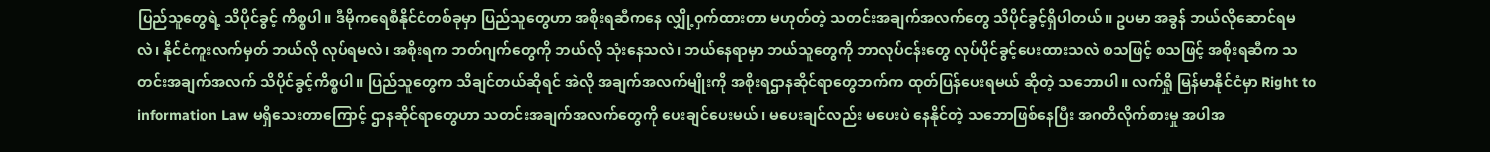ပြည်သူတွေရဲ့ သိပိုင်ခွင့် ကိစ္စပါ။ ဒီမိုကရေစီနိုင်ငံတစ်ခုမှာ ပြည်သူတွေဟာ အစိုးရဆီကနေ လျှို့ဝှက်ထားတာ မဟုတ်တဲ့ သတင်းအချက်အလက်တွေ သိပိုင်ခွင့်ရှိပါတယ်။ ဥပမာ အခွန် ဘယ်လိုဆောင်ရမလဲ၊ နိုင်ငံကူးလက်မှတ် ဘယ်လို လုပ်ရမလဲ၊ အစိုးရက ဘတ်ဂျက်တွေကို ဘယ်လို သုံးနေသလဲ၊ ဘယ်နေရာမှာ ဘယ်သူတွေကို ဘာလုပ်ငန်းတွေ လုပ်ပိုင်ခွင့်ပေးထားသလဲ စသဖြင့် စသဖြင့် အစိုးရဆီက သတင်းအချက်အလက် သိပိုင်ခွင့်ကိစ္စပါ။ ပြည်သူတွေက သိချင်တယ်ဆိုရင် အဲလို အချက်အလက်မျိုးကို အစိုးရဌာနဆိုင်ရာတွေဘက်က ထုတ်ပြန်ပေးရမယ် ဆိုတဲ့ သဘောပါ။ လက်ရှို မြန်မာနိုင်ငံမှာ Right to information Law မရှိသေးတာကြောင့် ဌာနဆိုင်ရာတွေဟာ သတင်းအချက်အလက်တွေကို ပေးချင်ပေးမယ်၊ မပေးချင်လည်း မပေးပဲ နေနိုင်တဲ့ သဘောဖြစ်နေပြီး အဂတိလိုက်စားမှု အပါအ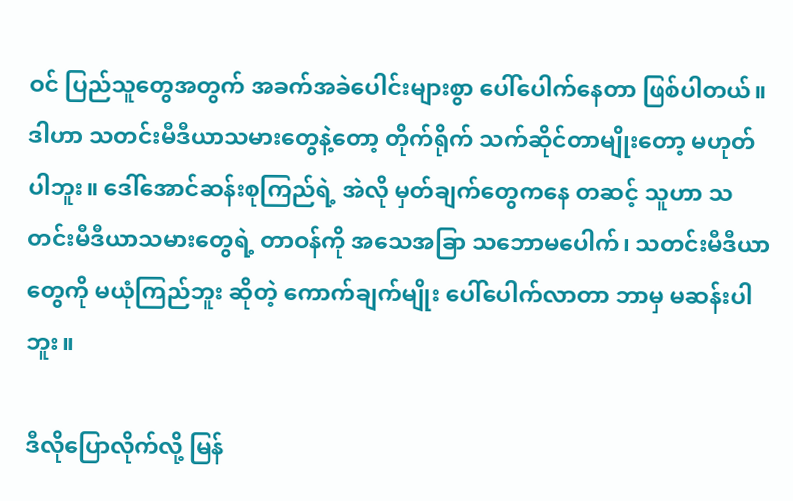ဝင် ပြည်သူတွေအတွက် အခက်အခဲပေါင်းများစွာ ပေါ်ပေါက်နေတာ ဖြစ်ပါတယ်။ ဒါဟာ သတင်းမီဒီယာသမားတွေနဲ့တော့ တိုက်ရိုက် သက်ဆိုင်တာမျိုးတော့ မဟုတ်ပါဘူး။ ဒေါ်အောင်ဆန်းစုကြည်ရဲ့ အဲလို မှတ်ချက်တွေကနေ တဆင့် သူဟာ သတင်းမီဒီယာသမားတွေရဲ့ တာဝန်ကို အသေအခြာ သဘောမပေါက်၊ သတင်းမီဒီယာတွေကို မယုံကြည်ဘူး ဆိုတဲ့ ကောက်ချက်မျိုး ပေါ်ပေါက်လာတာ ဘာမှ မဆန်းပါဘူး။

ဒီလိုပြောလိုက်လို့ မြန်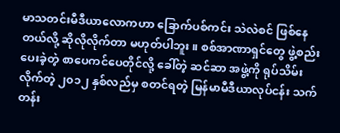မာသတင်းမီဒီယာလောကဟာ ခြောက်ပစ်ကင်း သဲလဲစင် ဖြစ်နေတယ်လို့ ဆိုလိုလိုက်တာ မဟုတ်ပါဘူး။ စစ်အာဏာရှင်တွေ ဖွဲ့စည်းပေးခဲ့တဲ့ စာပေကင်ပေတိုင်လို့ ခေါ်တဲ့ ဆင်ဆာ အဖွဲ့ကို ရုပ်သိမ်းလိုက်တဲ့ ၂၀၁၂ နှစ်လည်မှ စတင်ရတဲ့ မြန်မာမီဒီယာလုပ်ငန်း သက်တန်း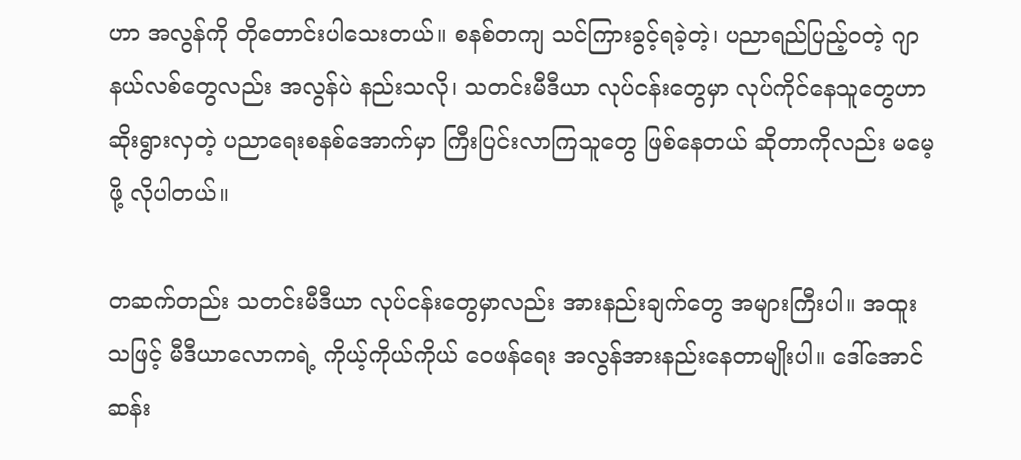ဟာ အလွန်ကို တိုတောင်းပါသေးတယ်။ စနစ်တကျ သင်ကြားခွင့်ရခဲ့တဲ့၊ ပညာရည်ပြည့်ဝတဲ့ ဂျာနယ်လစ်တွေလည်း အလွန်ပဲ နည်းသလို၊ သတင်းမီဒီယာ လုပ်ငန်းတွေမှာ လုပ်ကိုင်နေသူတွေဟာ ဆိုးရွားလှတဲ့ ပညာရေးစနစ်အောက်မှာ ကြီးပြင်းလာကြသူတွေ ဖြစ်နေတယ် ဆိုတာကိုလည်း မမေ့ဖို့ လိုပါတယ်။

တဆက်တည်း သတင်းမီဒီယာ လုပ်ငန်းတွေမှာလည်း အားနည်းချက်တွေ အများကြီးပါ။ အထူးသဖြင့် မီဒီယာလောကရဲ့ ကိုယ့်ကိုယ်ကိုယ် ဝေဖန်ရေး အလွန်အားနည်းနေတာမျိုးပါ။ ဒေါ်အောင်ဆန်း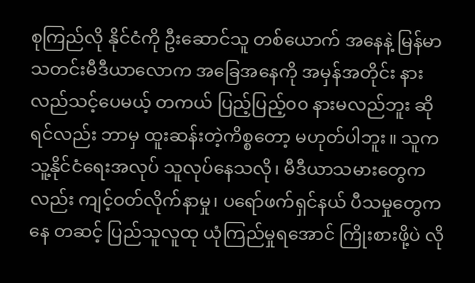စုကြည်လို နိုင်ငံကို ဦးဆောင်သူ တစ်ယောက် အနေနဲ့ မြန်မာသတင်းမီဒီယာလောက အခြေအနေကို အမှန်အတိုင်း နားလည်သင့်ပေမယ့် တကယ် ပြည့်ပြည့်၀၀ နားမလည်ဘူး ဆိုရင်လည်း ဘာမှ ထူးဆန်းတဲ့ကိစ္စတော့ မဟုတ်ပါဘူး။ သူက သူ့နိုင်ငံရေးအလုပ် သူလုပ်နေသလို၊ မီဒီယာသမားတွေကလည်း ကျင့်ဝတ်လိုက်နာမှု၊ ပရော်ဖက်ရှင်နယ် ပီသမှုတွေကနေ တဆင့် ပြည်သူလူထု ယုံကြည်မှုရအောင် ကြိုးစားဖို့ပဲ လို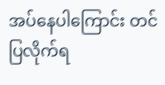အပ်နေပါကြောင်း တင်ပြလိုက်ရ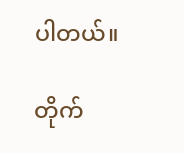ပါတယ်။

တိုက်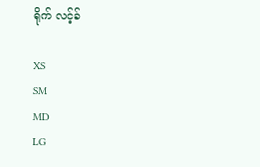ရိုက် လင့်ခ်

XS
SM
MD
LG